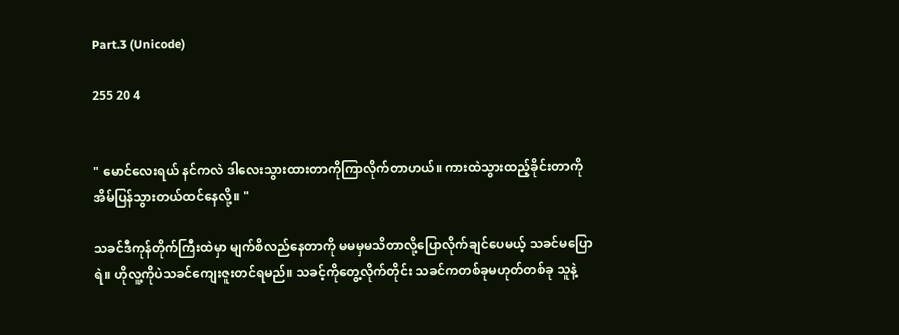Part.3 (Unicode)

255 20 4


" မောင်လေးရယ် နင်ကလဲ ဒါလေးသွားထားတာကိုကြာလိုက်တာဟယ်။ ကားထဲသွားထည့်ခိုင်းတာကို အိမ်ပြန်သွားတယ်ထင်နေလို့။ "

သခင်ဒီကုန်တိုက်ကြီးထဲမှာ မျက်စိလည်နေတာကို မမမှမသိတာလို့ပြောလိုက်ချင်ပေမယ့် သခင်မပြောရဲ။ ဟိုလူ့ကိုပဲသခင်ကျေးဇူးတင်ရမည်။ သခင့်ကိုတွေ့လိုက်တိုင်း သခင်ကတစ်ခုမဟုတ်တစ်ခု သူနဲ့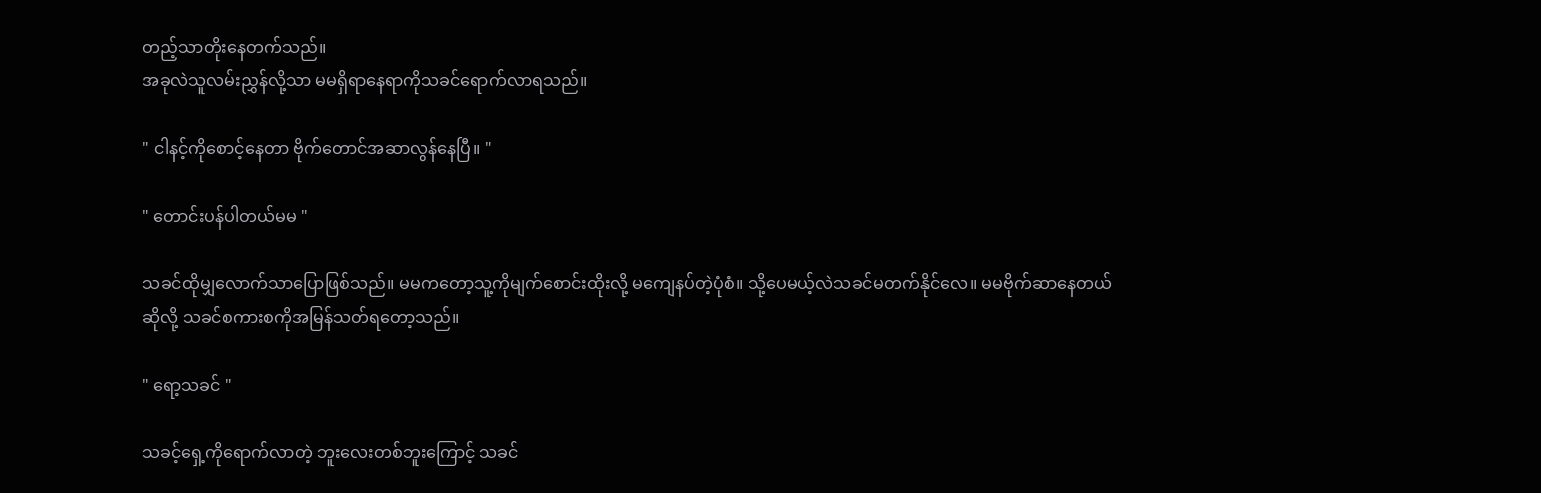တည့်သာတိုးနေတက်သည်။
အခုလဲသူလမ်းညွှန်လို့သာ မမရှိရာနေရာကိုသခင်ရောက်လာရသည်။

" ငါနင့်ကိုစောင့်နေတာ ဗိုက်တောင်အဆာလွန်နေပြီ။ "

" တောင်းပန်ပါတယ်မမ "

သခင်ထိုမျှလောက်သာပြောဖြစ်သည်။ မမကတော့သူ့ကိုမျက်စောင်းထိုးလို့ မကျေနပ်တဲ့ပုံစံ။ သို့ပေမယ့်လဲသခင်မတက်နိုင်လေ။ မမဗိုက်ဆာနေတယ်ဆိုလို့ သခင်စကားစကိုအမြန်သတ်ရတော့သည်။

" ရော့သခင် "

သခင့်ရှေ့ကိုရောက်လာတဲ့ ဘူးလေးတစ်ဘူးကြောင့် သခင်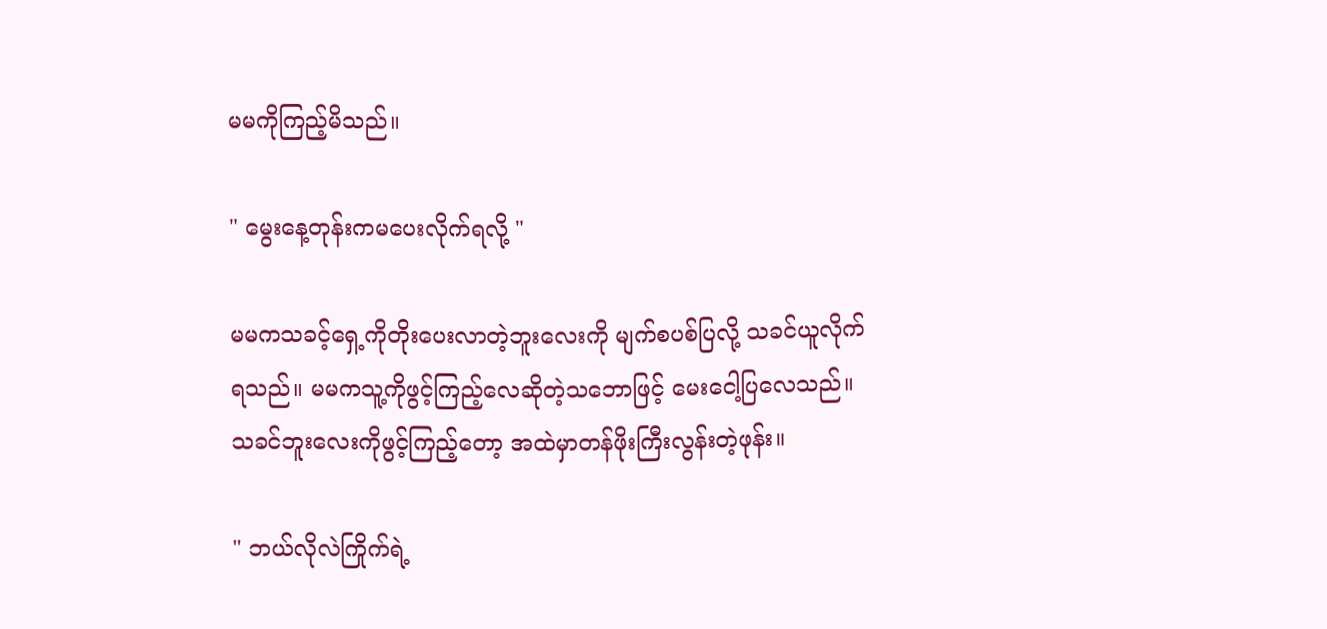မမကိုကြည့်မိသည်။

" မွေးနေ့တုန်းကမပေးလိုက်ရလို့ "

မမကသခင့်ရှေ့ကိုတိုးပေးလာတဲ့ဘူးလေးကို မျက်စပစ်ပြလို့ သခင်ယူလိုက်ရသည်။ မမကသူ့ကိုဖွင့်ကြည့်လေဆိုတဲ့သဘောဖြင့် မေးငေါ့ပြလေသည်။ သခင်ဘူးလေးကိုဖွင့်ကြည့်တော့ အထဲမှာတန်ဖိုးကြီးလွန်းတဲ့ဖုန်း။

" ဘယ်လိုလဲကြိုက်ရဲ့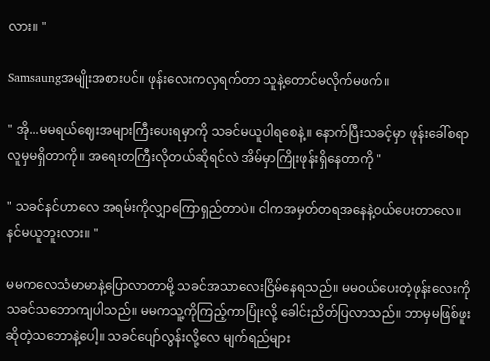လား။ "

Samsaungအမျိုးအစားပင်။ ဖုန်းလေးကလှရက်တာ သူနဲ့တောင်မလိုက်မဖက်။

" အို...မမရယ်ဈေးအများကြီးပေးရမှာကို သခင်မယူပါရစေနဲ့။ နောက်ပြီးသခင့်မှာ ဖုန်းခေါ်စရာလူမှမရှိတာကို။ အရေးတကြီးလိုတယ်ဆိုရင်လဲ အိမ်မှာကြိုးဖုန်းရှိနေတာကို "

" သခင်နင်ဟာလေ အရမ်းကိုလျှာကြောရှည်တာပဲ။ ငါကအမှတ်တရအနေနဲ့ဝယ်ပေးတာလေ။ နင်မယူဘူးလား။ "

မမကလေသံမာမာနဲ့ပြောလာတာမို့ သခင်အသာလေးငြိမ်နေရသည်။ မမဝယ်ပေးတဲ့ဖုန်းလေးကို သခင်သဘောကျပါသည်။ မမကသူ့ကိုကြည့်ကာပြုံးလို့ ခေါင်းညိတ်ပြလာသည်။ ဘာမှမဖြစ်ဖူးဆိုတဲ့သဘောနဲ့ပေါ့။ သခင်ပျော်လွန်းလို့လေ မျက်ရည်များ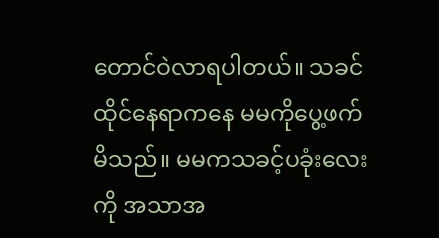တောင်ဝဲလာရပါတယ်။ သခင်ထိုင်နေရာကနေ မမကိုပွေ့ဖက်မိသည်။ မမကသခင့်ပခုံးလေးကို အသာအ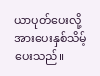ယာပုတ်ပေးလို့ အားပေးနှစ်သိမ့်ပေးသည်။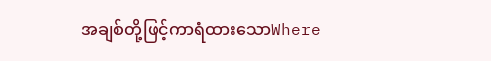အချစ်တို့ဖြင့်ကာရံထားသောWhere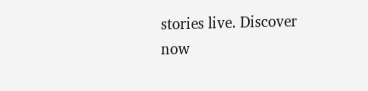stories live. Discover now